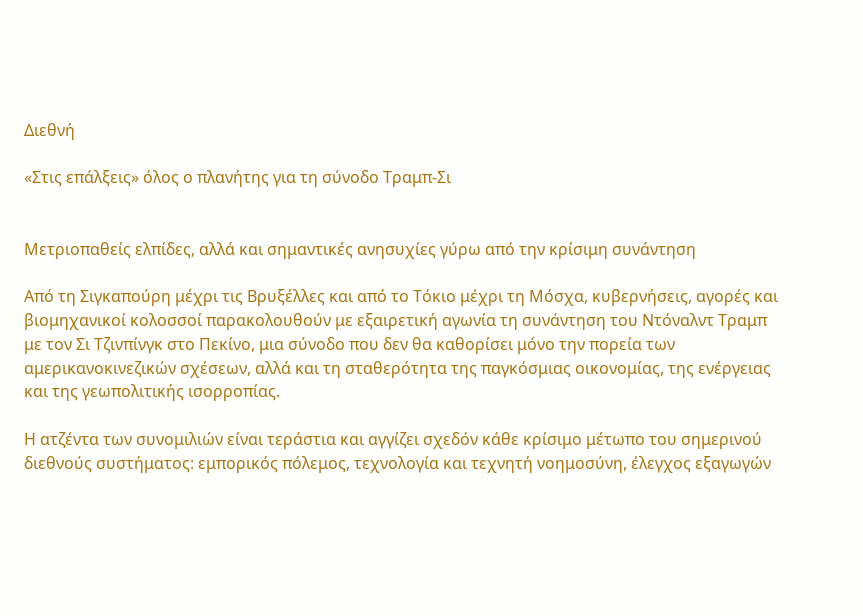Διεθνή

«Στις επάλξεις» όλος ο πλανήτης για τη σύνοδο Τραμπ-Σι


Μετριοπαθείς ελπίδες, αλλά και σημαντικές ανησυχίες γύρω από την κρίσιμη συνάντηση

Από τη Σιγκαπούρη μέχρι τις Βρυξέλλες και από το Τόκιο μέχρι τη Μόσχα, κυβερνήσεις, αγορές και βιομηχανικοί κολοσσοί παρακολουθούν με εξαιρετική αγωνία τη συνάντηση του Ντόναλντ Τραμπ με τον Σι Τζινπίνγκ στο Πεκίνο, μια σύνοδο που δεν θα καθορίσει μόνο την πορεία των αμερικανοκινεζικών σχέσεων, αλλά και τη σταθερότητα της παγκόσμιας οικονομίας, της ενέργειας και της γεωπολιτικής ισορροπίας.

Η ατζέντα των συνομιλιών είναι τεράστια και αγγίζει σχεδόν κάθε κρίσιμο μέτωπο του σημερινού διεθνούς συστήματος: εμπορικός πόλεμος, τεχνολογία και τεχνητή νοημοσύνη, έλεγχος εξαγωγών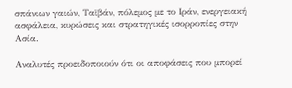σπάνιων γαιών, Ταϊβάν, πόλεμος με το Ιράν, ενεργειακή ασφάλεια, κυρώσεις και στρατηγικές ισορροπίες στην Ασία.

Αναλυτές προειδοποιούν ότι οι αποφάσεις που μπορεί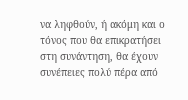να ληφθούν, ή ακόμη και ο τόνος που θα επικρατήσει στη συνάντηση, θα έχουν συνέπειες πολύ πέρα από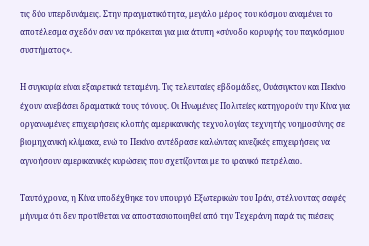τις δύο υπερδυνάμεις. Στην πραγματικότητα, μεγάλο μέρος του κόσμου αναμένει το αποτέλεσμα σχεδόν σαν να πρόκειται για μια άτυπη «σύνοδο κορυφής του παγκόσμιου συστήματος».

Η συγκυρία είναι εξαιρετικά τεταμένη. Τις τελευταίες εβδομάδες, Ουάσιγκτον και Πεκίνο έχουν ανεβάσει δραματικά τους τόνους. Οι Ηνωμένες Πολιτείες κατηγορούν την Κίνα για οργανωμένες επιχειρήσεις κλοπής αμερικανικής τεχνολογίας τεχνητής νοημοσύνης σε βιομηχανική κλίμακα, ενώ το Πεκίνο αντέδρασε καλώντας κινεζικές επιχειρήσεις να αγνοήσουν αμερικανικές κυρώσεις που σχετίζονται με το ιρανικό πετρέλαιο.

Ταυτόχρονα, η Κίνα υποδέχθηκε τον υπουργό Εξωτερικών του Ιράν, στέλνοντας σαφές μήνυμα ότι δεν προτίθεται να αποστασιοποιηθεί από την Τεχεράνη παρά τις πιέσεις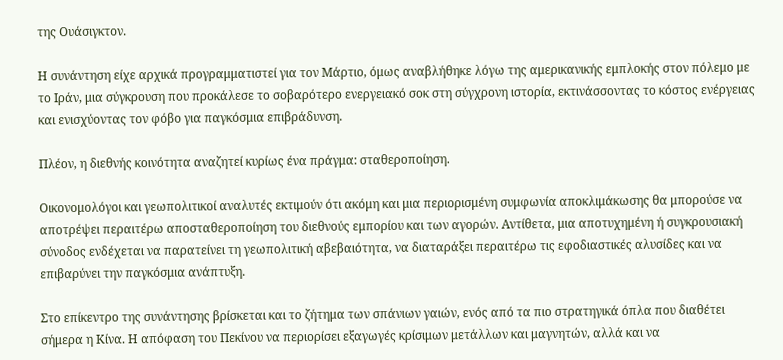της Ουάσιγκτον.

Η συνάντηση είχε αρχικά προγραμματιστεί για τον Μάρτιο, όμως αναβλήθηκε λόγω της αμερικανικής εμπλοκής στον πόλεμο με το Ιράν, μια σύγκρουση που προκάλεσε το σοβαρότερο ενεργειακό σοκ στη σύγχρονη ιστορία, εκτινάσσοντας το κόστος ενέργειας και ενισχύοντας τον φόβο για παγκόσμια επιβράδυνση.

Πλέον, η διεθνής κοινότητα αναζητεί κυρίως ένα πράγμα: σταθεροποίηση.

Οικονομολόγοι και γεωπολιτικοί αναλυτές εκτιμούν ότι ακόμη και μια περιορισμένη συμφωνία αποκλιμάκωσης θα μπορούσε να αποτρέψει περαιτέρω αποσταθεροποίηση του διεθνούς εμπορίου και των αγορών. Αντίθετα, μια αποτυχημένη ή συγκρουσιακή σύνοδος ενδέχεται να παρατείνει τη γεωπολιτική αβεβαιότητα, να διαταράξει περαιτέρω τις εφοδιαστικές αλυσίδες και να επιβαρύνει την παγκόσμια ανάπτυξη.

Στο επίκεντρο της συνάντησης βρίσκεται και το ζήτημα των σπάνιων γαιών, ενός από τα πιο στρατηγικά όπλα που διαθέτει σήμερα η Κίνα. Η απόφαση του Πεκίνου να περιορίσει εξαγωγές κρίσιμων μετάλλων και μαγνητών, αλλά και να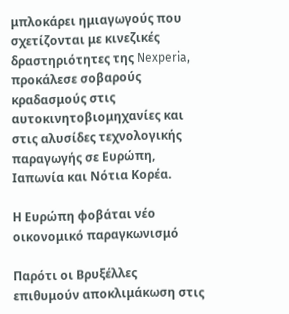μπλοκάρει ημιαγωγούς που σχετίζονται με κινεζικές δραστηριότητες της Nexperia, προκάλεσε σοβαρούς κραδασμούς στις αυτοκινητοβιομηχανίες και στις αλυσίδες τεχνολογικής παραγωγής σε Ευρώπη, Ιαπωνία και Νότια Κορέα.

Η Ευρώπη φοβάται νέο οικονομικό παραγκωνισμό

Παρότι οι Βρυξέλλες επιθυμούν αποκλιμάκωση στις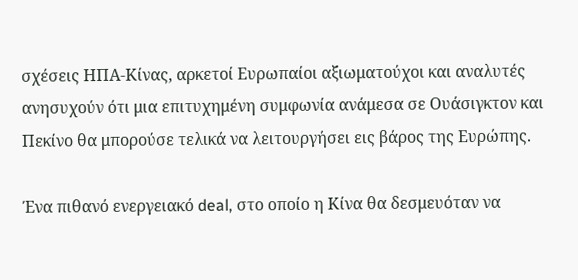σχέσεις ΗΠΑ-Κίνας, αρκετοί Ευρωπαίοι αξιωματούχοι και αναλυτές ανησυχούν ότι μια επιτυχημένη συμφωνία ανάμεσα σε Ουάσιγκτον και Πεκίνο θα μπορούσε τελικά να λειτουργήσει εις βάρος της Ευρώπης.

Ένα πιθανό ενεργειακό deal, στο οποίο η Κίνα θα δεσμευόταν να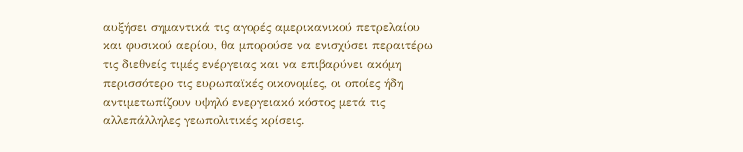αυξήσει σημαντικά τις αγορές αμερικανικού πετρελαίου και φυσικού αερίου, θα μπορούσε να ενισχύσει περαιτέρω τις διεθνείς τιμές ενέργειας και να επιβαρύνει ακόμη περισσότερο τις ευρωπαϊκές οικονομίες, οι οποίες ήδη αντιμετωπίζουν υψηλό ενεργειακό κόστος μετά τις αλλεπάλληλες γεωπολιτικές κρίσεις.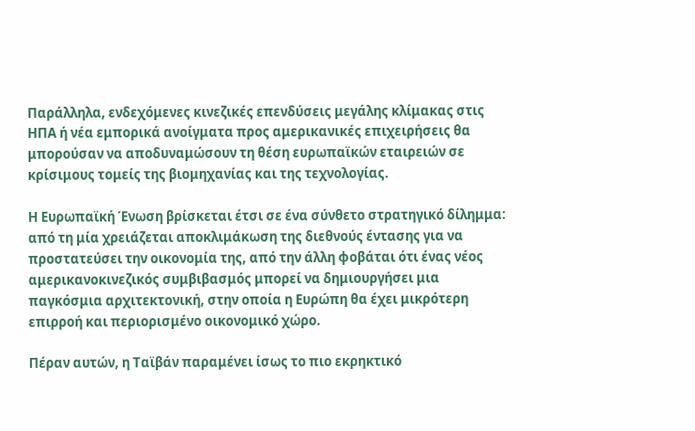Παράλληλα, ενδεχόμενες κινεζικές επενδύσεις μεγάλης κλίμακας στις ΗΠΑ ή νέα εμπορικά ανοίγματα προς αμερικανικές επιχειρήσεις θα μπορούσαν να αποδυναμώσουν τη θέση ευρωπαϊκών εταιρειών σε κρίσιμους τομείς της βιομηχανίας και της τεχνολογίας.

Η Ευρωπαϊκή Ένωση βρίσκεται έτσι σε ένα σύνθετο στρατηγικό δίλημμα: από τη μία χρειάζεται αποκλιμάκωση της διεθνούς έντασης για να προστατεύσει την οικονομία της, από την άλλη φοβάται ότι ένας νέος αμερικανοκινεζικός συμβιβασμός μπορεί να δημιουργήσει μια παγκόσμια αρχιτεκτονική, στην οποία η Ευρώπη θα έχει μικρότερη επιρροή και περιορισμένο οικονομικό χώρο.

Πέραν αυτών, η Ταϊβάν παραμένει ίσως το πιο εκρηκτικό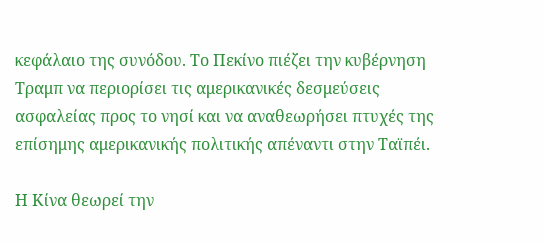κεφάλαιο της συνόδου. Το Πεκίνο πιέζει την κυβέρνηση Τραμπ να περιορίσει τις αμερικανικές δεσμεύσεις ασφαλείας προς το νησί και να αναθεωρήσει πτυχές της επίσημης αμερικανικής πολιτικής απέναντι στην Ταϊπέι.

Η Κίνα θεωρεί την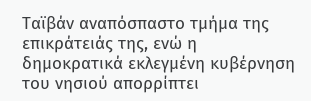Ταϊβάν αναπόσπαστο τμήμα της επικράτειάς της, ενώ η δημοκρατικά εκλεγμένη κυβέρνηση του νησιού απορρίπτει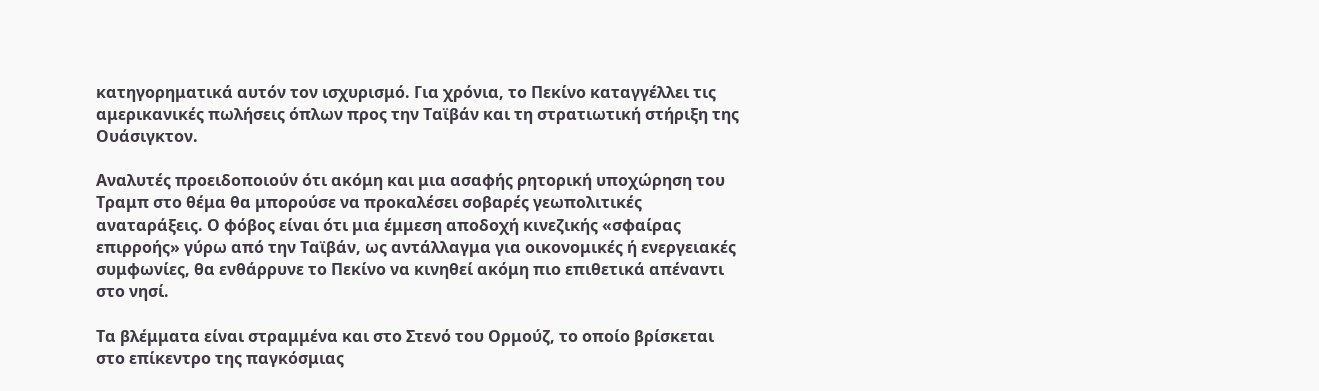κατηγορηματικά αυτόν τον ισχυρισμό. Για χρόνια, το Πεκίνο καταγγέλλει τις αμερικανικές πωλήσεις όπλων προς την Ταϊβάν και τη στρατιωτική στήριξη της Ουάσιγκτον.

Αναλυτές προειδοποιούν ότι ακόμη και μια ασαφής ρητορική υποχώρηση του Τραμπ στο θέμα θα μπορούσε να προκαλέσει σοβαρές γεωπολιτικές αναταράξεις. Ο φόβος είναι ότι μια έμμεση αποδοχή κινεζικής «σφαίρας επιρροής» γύρω από την Ταϊβάν, ως αντάλλαγμα για οικονομικές ή ενεργειακές συμφωνίες, θα ενθάρρυνε το Πεκίνο να κινηθεί ακόμη πιο επιθετικά απέναντι στο νησί.

Τα βλέμματα είναι στραμμένα και στο Στενό του Ορμούζ, το οποίο βρίσκεται στο επίκεντρο της παγκόσμιας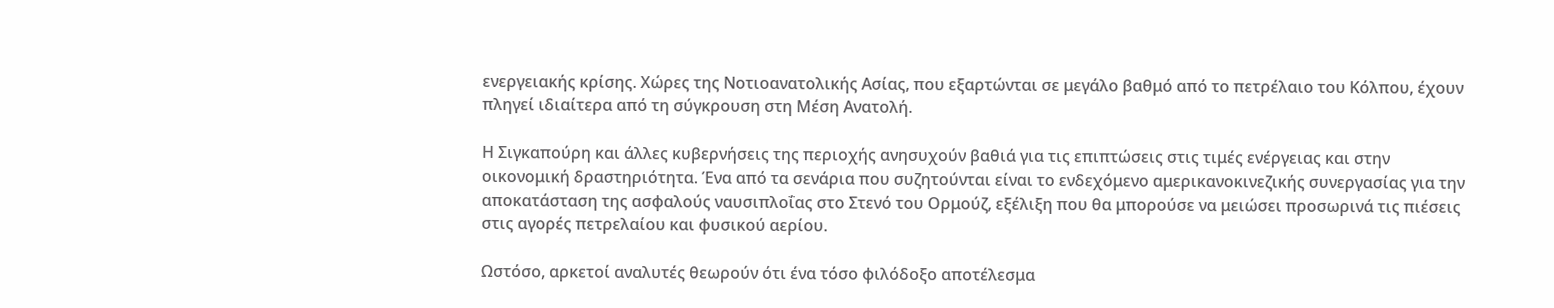ενεργειακής κρίσης. Χώρες της Νοτιοανατολικής Ασίας, που εξαρτώνται σε μεγάλο βαθμό από το πετρέλαιο του Κόλπου, έχουν πληγεί ιδιαίτερα από τη σύγκρουση στη Μέση Ανατολή.

Η Σιγκαπούρη και άλλες κυβερνήσεις της περιοχής ανησυχούν βαθιά για τις επιπτώσεις στις τιμές ενέργειας και στην οικονομική δραστηριότητα. Ένα από τα σενάρια που συζητούνται είναι το ενδεχόμενο αμερικανοκινεζικής συνεργασίας για την αποκατάσταση της ασφαλούς ναυσιπλοΐας στο Στενό του Ορμούζ, εξέλιξη που θα μπορούσε να μειώσει προσωρινά τις πιέσεις στις αγορές πετρελαίου και φυσικού αερίου.

Ωστόσο, αρκετοί αναλυτές θεωρούν ότι ένα τόσο φιλόδοξο αποτέλεσμα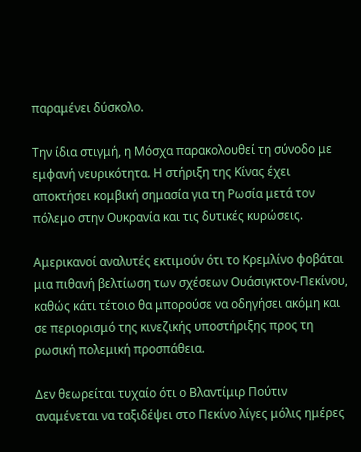παραμένει δύσκολο.

Την ίδια στιγμή, η Μόσχα παρακολουθεί τη σύνοδο με εμφανή νευρικότητα. Η στήριξη της Κίνας έχει αποκτήσει κομβική σημασία για τη Ρωσία μετά τον πόλεμο στην Ουκρανία και τις δυτικές κυρώσεις.

Αμερικανοί αναλυτές εκτιμούν ότι το Κρεμλίνο φοβάται μια πιθανή βελτίωση των σχέσεων Ουάσιγκτον-Πεκίνου, καθώς κάτι τέτοιο θα μπορούσε να οδηγήσει ακόμη και σε περιορισμό της κινεζικής υποστήριξης προς τη ρωσική πολεμική προσπάθεια.

Δεν θεωρείται τυχαίο ότι ο Βλαντίμιρ Πούτιν αναμένεται να ταξιδέψει στο Πεκίνο λίγες μόλις ημέρες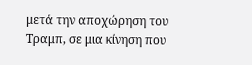μετά την αποχώρηση του Τραμπ, σε μια κίνηση που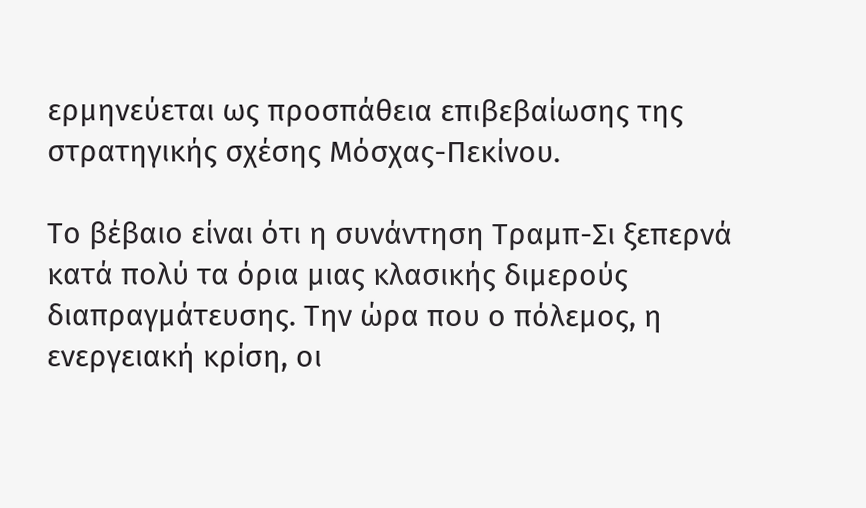ερμηνεύεται ως προσπάθεια επιβεβαίωσης της στρατηγικής σχέσης Μόσχας-Πεκίνου.

Το βέβαιο είναι ότι η συνάντηση Τραμπ-Σι ξεπερνά κατά πολύ τα όρια μιας κλασικής διμερούς διαπραγμάτευσης. Την ώρα που ο πόλεμος, η ενεργειακή κρίση, οι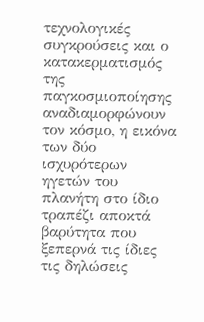τεχνολογικές συγκρούσεις και ο κατακερματισμός της παγκοσμιοποίησης αναδιαμορφώνουν τον κόσμο, η εικόνα των δύο ισχυρότερων ηγετών του πλανήτη στο ίδιο τραπέζι αποκτά βαρύτητα που ξεπερνά τις ίδιες τις δηλώσεις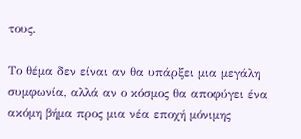τους.

Το θέμα δεν είναι αν θα υπάρξει μια μεγάλη συμφωνία, αλλά αν ο κόσμος θα αποφύγει ένα ακόμη βήμα προς μια νέα εποχή μόνιμης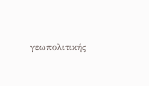γεωπολιτικής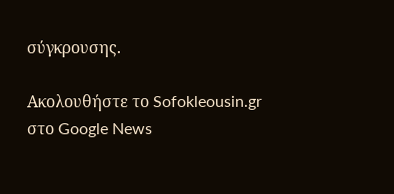σύγκρουσης.

Ακολουθήστε το Sofokleousin.gr στο Google News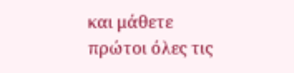και μάθετε πρώτοι όλες τις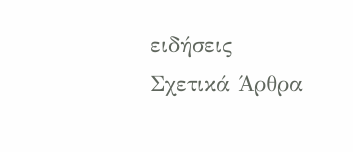ειδήσεις
Σχετικά Άρθρα